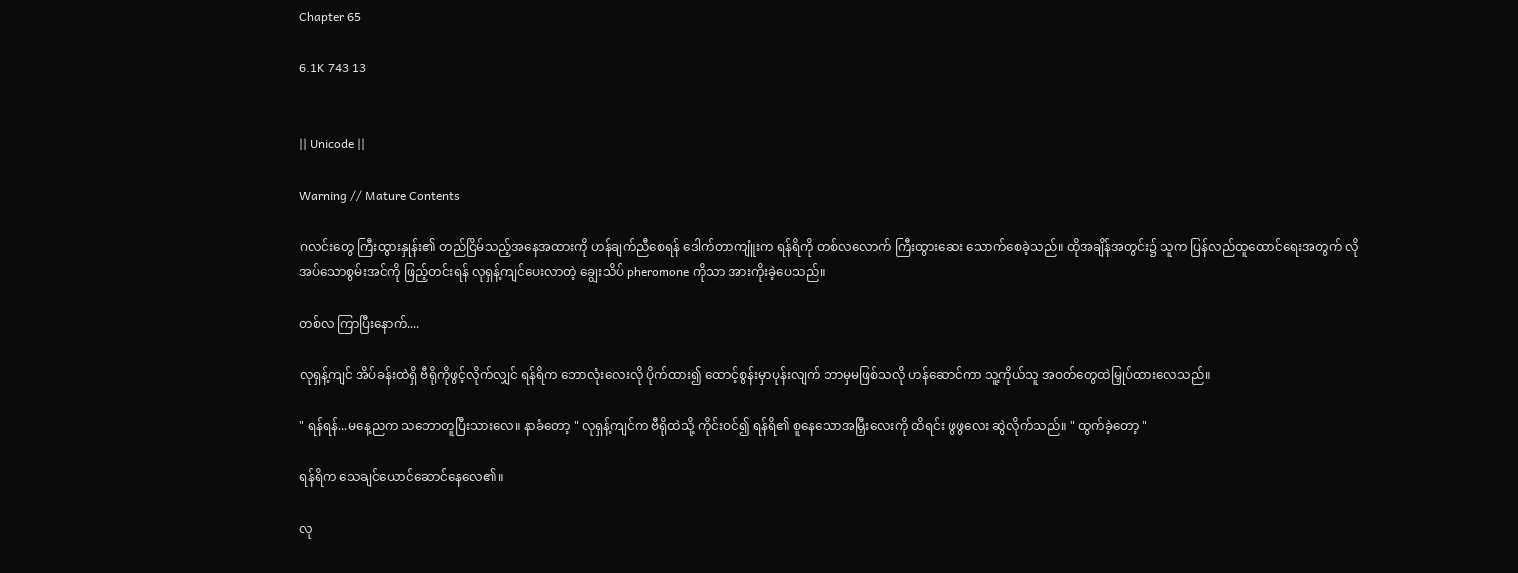Chapter 65

6.1K 743 13


|| Unicode ||

Warning // Mature Contents

ဂလင်းတွေ ကြီးထွားနှုန်း၏ တည်ငြိမ်သည့်အနေအထားကို ဟန်ချက်ညီစေရန် ဒေါက်တာကျူံးက ရန်ရိကို တစ်လလောက် ကြီးထွားဆေး သောက်စေခဲ့သည်။ ထိုအချိန်အတွင်း၌ သူက ပြန်လည်ထူထောင်ရေးအတွက် လိုအပ်သောစွမ်းအင်ကို ဖြည့်တင်းရန် လုရှန့်ကျင်ပေးလာတဲ့ ချွေးသိပ် pheromone ကိုသာ အားကိုးခဲ့ပေသည်။

တစ်လ ကြာပြီးနောက်....

လုရှန့်ကျင် အိပ်ခန်းထဲရှိ ဗီရိုကိုဖွင့်လိုက်လျှင် ရန်ရိက ဘောလုံးလေးလို ပိုက်ထား၍ ထောင့်စွန်းမှာပုန်းလျက် ဘာမှမဖြစ်သလို ဟန်ဆောင်ကာ သူ့ကိုယ်သူ အဝတ်တွေထဲမြှုပ်ထားလေသည်။

" ရန်ရန်...မနေ့ညက သဘောတူပြီးသားလေ။ နာခံတော့ " လုရှန့်ကျင်က ဗီရိုထဲသို့ ကိုင်းဝင်၍ ရန်ရိ၏ စူနေသောအမြှီးလေးကို ထိရင်း ဖွဖွလေး ဆွဲလိုက်သည်။ " ထွက်ခဲ့တော့ "

ရန်ရိက သေချင်ယောင်ဆောင်နေလေ၏။

လု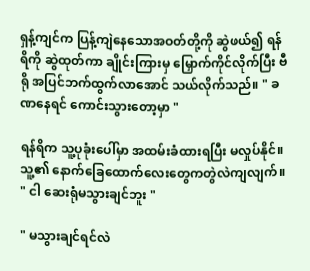ရှန့်ကျင်က ပြန့်ကျဲနေသောအဝတ်တို့ကို ဆွဲဖယ်၍ ရန်ရိကို ဆွဲထုတ်ကာ ချိုင်းကြားမှ မြှောက်ကိုင်လိုက်ပြီး ဗီရို အပြင်ဘက်ထွက်လာအောင် သယ်လိုက်သည်။ " ခဏနေရင် ကောင်းသွားတော့မှာ "

ရန်ရိက သူ့ပုခုံးပေါ်မှာ အထမ်းခံထားရပြီး မလှုပ်နိုင်။ သူ့၏ နောက်ခြေထောက်လေးတွေကတွဲလဲကျလျက်။ " ငါ ဆေးရုံမသွားချင်ဘူး "

" မသွားချင်ရင်လဲ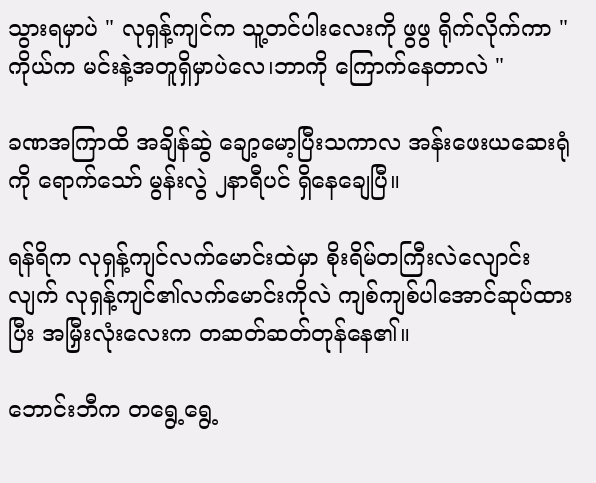သွားရမှာပဲ " လုရှန့်ကျင်က သူ့တင်ပါးလေးကို ဖွဖွ ရိုက်လိုက်ကာ " ကိုယ်က မင်းနဲ့အတူရှိမှာပဲလေ၊ဘာကို ကြောက်နေတာလဲ "

ခဏအကြာထိ အချိန်ဆွဲ ချော့မော့ပြီးသကာလ အန်းဖေးယဆေးရုံကို ရောက်သော် မွန်းလွဲ ၂နာရီပင် ရှိနေချေပြီ။

ရန်ရိက လုရှန့်ကျင်လက်မောင်းထဲမှာ စိုးရိမ်တကြီးလဲလျောင်းလျက် လုရှန့်ကျင်၏လက်မောင်းကိုလဲ ကျစ်ကျစ်ပါအောင်ဆုပ်ထားပြီး အမြှီးလုံးလေးက တဆတ်ဆတ်တုန်နေ၏။

ဘောင်းဘီက တရွေ့ရွေ့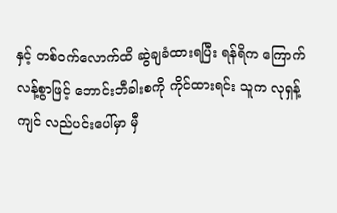နှင့် တစ်ဝက်လောက်ထိ ဆွဲချခံထားရပြီး ရန်ရိက ကြောက်လန့်စွာဖြင့် ဘောင်းဘီခါးစကို ကိုင်ထားရင်း သူက လုရှန့်ကျင် လည်ပင်းပေါ်မှာ မှီ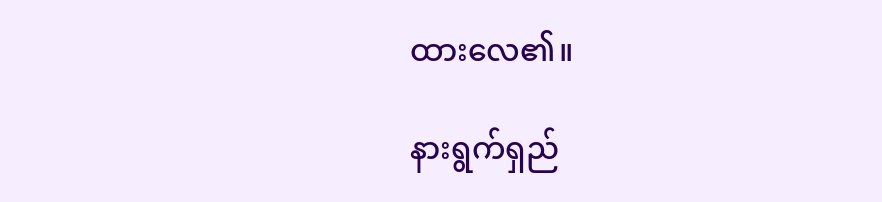ထားလေ၏။

နားရွက်ရှည်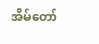အိမ်တော်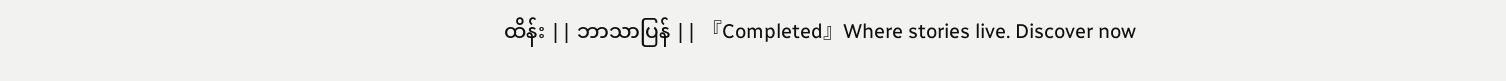ထိန်း || ဘာသာပြန် || 『Completed』Where stories live. Discover now